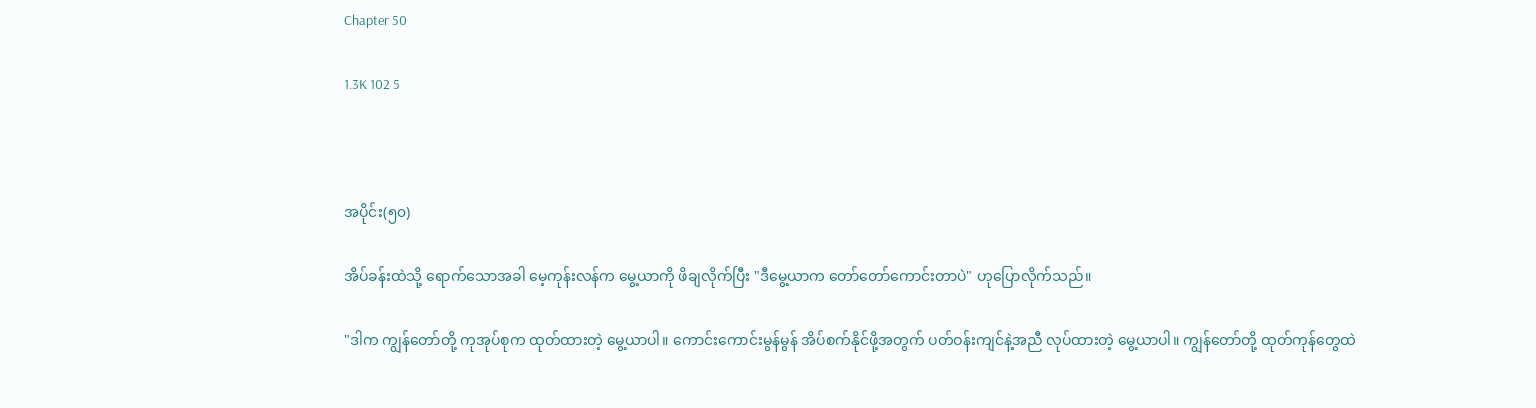Chapter 50

1.3K 102 5



အပိုင်း(၅၀)

အိပ်ခန်းထဲသို့ ရောက်သောအခါ မေ့ကုန်းလန်က မွေ့ယာကို ဖိချလိုက်ပြီး "ဒီမွေ့ယာက တော်တော်ကောင်းတာပဲ" ဟုပြောလိုက်သည်။

"ဒါက ကျွန်တော်တို့ ကုအုပ်စုက ထုတ်ထားတဲ့ မွေ့ယာပါ။ ကောင်းကောင်းမွန်မွန် အိပ်စက်နိုင်ဖို့အတွက် ပတ်ဝန်းကျင်နဲ့အညီ လုပ်ထားတဲ့ မွေ့ယာပါ။ ကျွန်တော်တို့ ထုတ်ကုန်တွေထဲ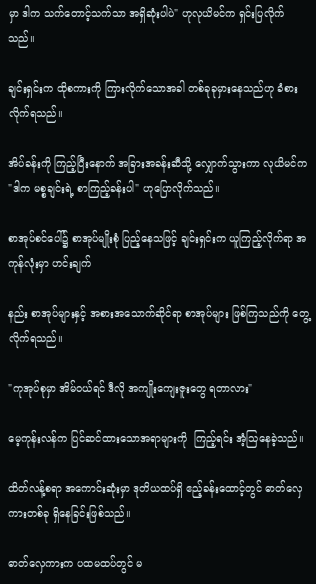မှာ ဒါက သက်တောင့်သက်သာ အရှိဆုံးပါပဲ" ဟုလုယိမင်က ရှင်းပြလိုက်သည်။

ချင်းရှင်းက ထိုစကားကို ကြားလိုက်သောအခါ တစ်ခုခုမှားနေသည်ဟု ခံစားလိုက်ရသည်။

အိပ်ခန်းကို ကြည့်ပြီးနောက် အခြားအခန်းဆီသို့ လျှောက်သွားကာ လုယိမင်က "ဒါက မစ္စချင်းရဲ့ စာကြည့်ခန်းပါ" ဟုပြောလိုက်သည်။

စာအုပ်စင်ပေါ်၌ စာအုပ်မျိုးစုံ ပြည့်နေသဖြင့် ချင်းရှင်းက ယူကြည့်လိုက်ရာ အကုန်လုံးမှာ ဟင်းချက်

နည်း စာအုပ်များနှင့် အစားအသောက်ဆိုင်ရာ စာအုပ်များ ဖြစ်ကြသည်ကို တွေ့လိုက်ရသည်။

"ကုအုပ်စုမှာ အိမ်ဝယ်ရင် ဒီလို အကျိုးကျေးဇူးတွေ ရတာလား"

မေ့ကုန်းလန်က ပြင်ဆင်ထားသောအရာများကို  ကြည့်ရင်း အံ့သြနေခဲ့သည်။

ထိတ်လန့်စရာ အကောင်းဆုံးမှာ ဒုတိယထပ်ရှိ ဧည့်ခန်းထောင့်တွင် ဓာတ်လှေကားတစ်ခု ရှိနေခြင်းဖြစ်သည်။

ဓာတ်လှေကားက ပထမထပ်တွင် မ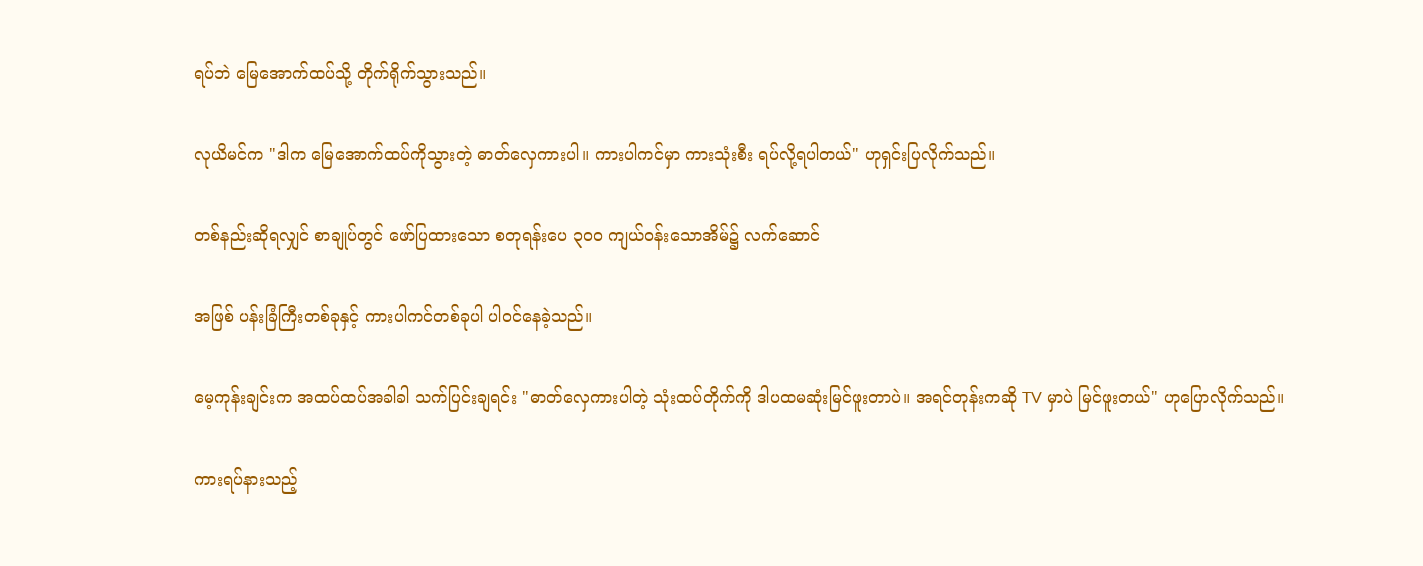ရပ်ဘဲ မြေအောက်ထပ်သို့ တိုက်ရိုက်သွားသည်။

လုယိမင်က "ဒါက မြေအောက်ထပ်ကိုသွားတဲ့ ဓာတ်လှေကားပါ။ ကားပါကင်မှာ ကားသုံးစီး ရပ်လို့ရပါတယ်" ဟုရှင်းပြလိုက်သည်။

တစ်နည်းဆိုရလျှင် စာချုပ်တွင် ဖော်ပြထားသော စတုရန်းပေ ၃၀၀ ကျယ်ဝန်းသောအိမ်၌ လက်ဆောင်

အဖြစ် ပန်းခြံကြီးတစ်ခုနှင့် ကားပါကင်တစ်ခုပါ ပါ၀င်နေခဲ့သည်။

မေ့ကုန်းချင်းက အထပ်ထပ်အခါခါ သက်ပြင်းချရင်း "ဓာတ်လှေကားပါတဲ့ သုံးထပ်တိုက်ကို ဒါပထမဆုံးမြင်ဖူးတာပဲ။ အရင်တုန်းကဆို TV မှာပဲ မြင်ဖူးတယ်" ဟုပြောလိုက်သည်။

ကားရပ်နားသည့်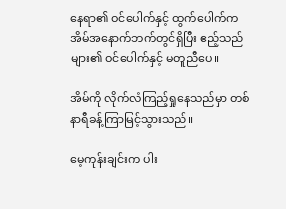နေရာ၏ ဝင်ပေါက်နှင့် ထွက်ပေါက်က အိမ်အနောက်ဘက်တွင်ရှိပြီး ဧည့်သည်များ၏ ဝင်ပေါက်နှင့် မတူညီပေ။

အိမ်ကို လိုက်လံကြည့်ရှုနေသည်မှာ တစ်နာရီခန့်ကြာမြင့်သွားသည်။

မေ့ကုန်းချင်းက ပါး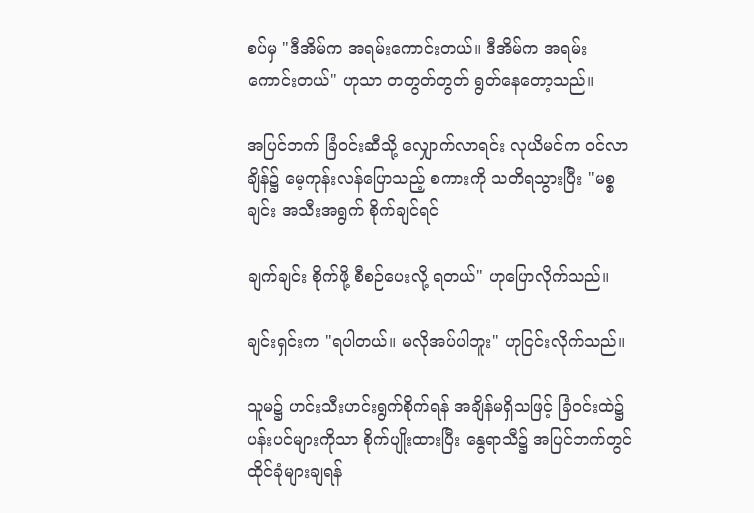စပ်မှ "ဒီအိမ်က အရမ်းကောင်းတယ်။ ဒီအိမ်က အရမ်းကောင်းတယ်" ဟုသာ တတွတ်တွတ် ရွတ်နေတော့သည်။

အပြင်ဘက် ခြံဝင်းဆီသို့ လျှောက်လာရင်း လုယိမင်က ဝင်လာချိန်၌ မေ့ကုန်းလန်ပြောသည့် စကားကို သတိရသွားပြီး "မစ္စချင်း အသီးအရွက် စိုက်ချင်ရင်

ချက်ချင်း စိုက်ဖို့ စီစဉ်ပေးလို့ ရတယ်" ဟုပြောလိုက်သည်။

ချင်းရှင်းက "ရပါတယ်။ မလိုအပ်ပါဘူး" ဟုငြင်းလိုက်သည်။

သူမ၌ ဟင်းသီးဟင်းရွက်စိုက်ရန် အချိန်မရှိသဖြင့် ခြံဝင်းထဲ၌ ပန်းပင်များကိုသာ စိုက်ပျိုးထားပြီး နွေရာသီ၌ အပြင်ဘက်တွင် ထိုင်ခုံများချရန်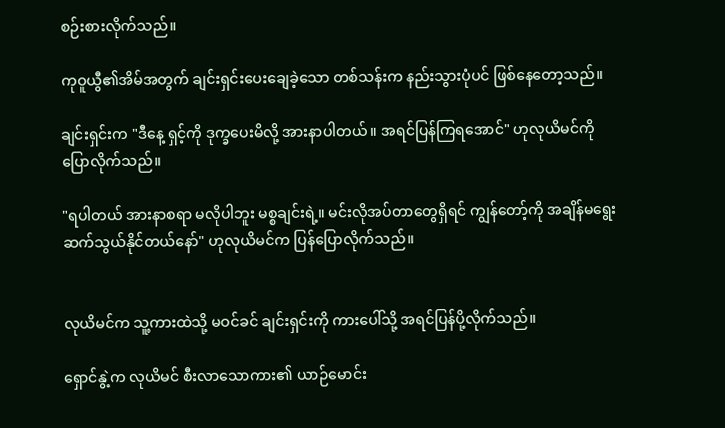စဉ်းစားလိုက်သည်။

ကုဝူယွီ၏အိမ်အတွက် ချင်းရှင်းပေးချေခဲ့သော တစ်သန်းက နည်းသွားပုံပင် ဖြစ်နေတော့သည်။

ချင်းရှင်းက "ဒီနေ့ ရှင့်ကို ဒုက္ခပေးမိလို့ အားနာပါတယ်။ အရင်ပြန်ကြရအောင်" ဟုလုယိမင်ကို ပြောလိုက်သည်။

"ရပါတယ် အားနာစရာ မလိုပါဘူး မစ္စချင်းရဲ့။ မင်းလိုအပ်တာတွေရှိရင် ကျွန်တော့်ကို အချိန်မရွေး ဆက်သွယ်နိုင်တယ်နော်" ဟုလုယိမင်က ပြန်ပြောလိုက်သည်။


လုယိမင်က သူ့ကားထဲသို့ မဝင်ခင် ချင်းရှင်းကို ကားပေါ်သို့ အရင်ပြန်ပို့လိုက်သည်။

ရှောင်နွဲ့က လုယိမင် စီးလာသောကား၏ ယာဉ်မောင်း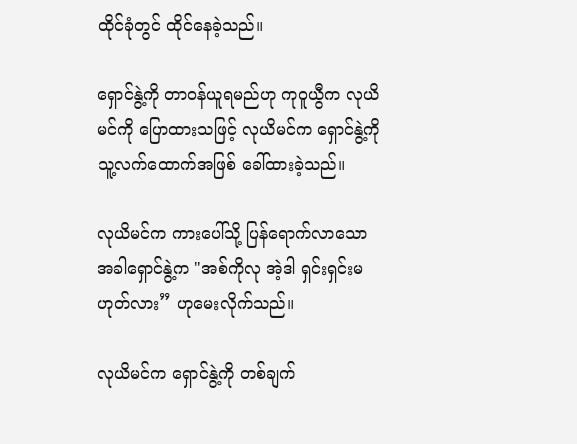ထိုင်ခုံတွင် ထိုင်နေခဲ့သည်။

ရှောင်နွဲ့ကို တာဝန်ယူရမည်ဟု ကုဝူယွီက လုယိမင်ကို ပြောထားသဖြင့် လုယိမင်က ရှောင်နွဲ့ကို သူ့လက်ထောက်အဖြစ် ခေါ်ထားခဲ့သည်။

လုယိမင်က ကားပေါ်သို့ ပြန်ရောက်လာသောအခါရှောင်နွဲ့က "အစ်ကိုလု အဲ့ဒါ ရှင်းရှင်းမဟုတ်လား” ဟုမေးလိုက်သည်။

လုယိမင်က ရှောင်နွဲ့ကို တစ်ချက်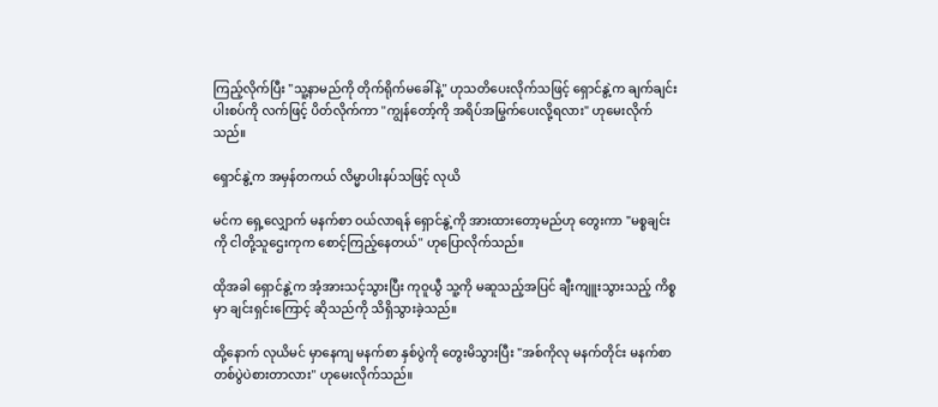ကြည့်လိုက်ပြီး "သူ့နာမည်ကို တိုက်ရိုက်မခေါ်နဲ့" ဟုသတိပေးလိုက်သဖြင့် ရှောင်နွဲ့က ချက်ချင်း ပါးစပ်ကို လက်ဖြင့် ပိတ်လိုက်ကာ "ကျွန်တော့်ကို အရိပ်အမြွက်ပေးလို့ရလား" ဟုမေးလိုက်သည်။

ရှောင်နွဲ့က အမှန်တကယ် လိမ္မာပါးနပ်သဖြင့် လုယိ

မင်က ရှေ့လျှောက် မနက်စာ ဝယ်လာရန် ရှောင်နွဲ့ကို အားထားတော့မည်ဟု တွေးကာ "မစ္စချင်းကို ငါတို့သူဌေးကုက စောင့်ကြည့်နေတယ်" ဟုပြောလိုက်သည်။

ထိုအခါ ရှောင်နွဲ့က အံ့အားသင့်သွားပြီး ကုဝူယွီ သူ့ကို မဆူသည့်အပြင် ချီးကျူးသွားသည့် ကိစ္စမှာ ချင်းရှင်းကြောင့် ဆိုသည်ကို သိရှိသွားခဲ့သည်။

ထို့နောက် လုယိမင် မှာနေကျ မနက်စာ နှစ်ပွဲကို တွေးမိသွားပြီး "အစ်ကိုလု မနက်တိုင်း မနက်စာ တစ်ပွဲပဲစားတာလား" ဟုမေးလိုက်သည်။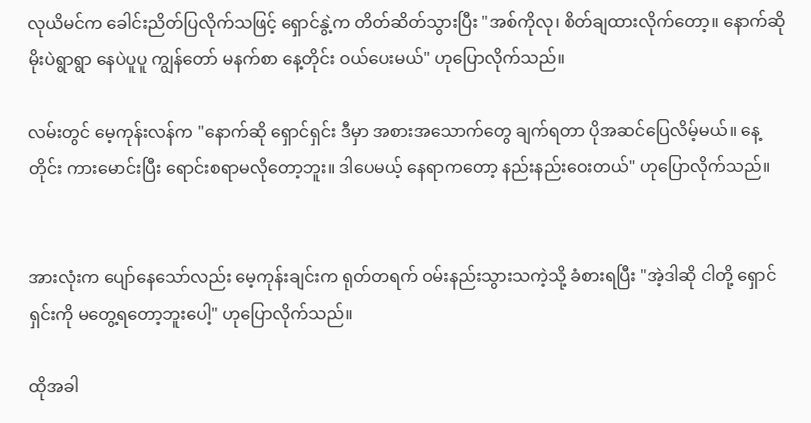လုယိမင်က ခေါင်းညိတ်ပြလိုက်သဖြင့် ရှောင်နွဲ့က တိတ်ဆိတ်သွားပြီး "အစ်ကိုလု၊ စိတ်ချထားလိုက်တော့။ နောက်ဆို မိုးပဲရွာရွာ နေပဲပူပူ ကျွန်တော် မနက်စာ နေ့တိုင်း ဝယ်ပေးမယ်" ဟုပြောလိုက်သည်။

လမ်းတွင် မေ့ကုန်းလန်က "နောက်ဆို ရှောင်ရှင်း ဒီမှာ အစားအသောက်တွေ ချက်ရတာ ပိုအဆင်ပြေလိမ့်မယ်။ နေ့တိုင်း ကားမောင်းပြီး‌ ရောင်းစရာမလိုတော့ဘူး။ ဒါပေမယ့် နေရာကတော့ နည်းနည်းဝေးတယ်" ဟုပြောလိုက်သည်။


အားလုံးက ပျော်နေသော်လည်း မေ့ကုန်းချင်းက ရုတ်တရက် ဝမ်းနည်းသွားသကဲ့သို့ ခံစားရပြီး "အဲ့ဒါဆို ငါတို့ ရှောင်ရှင်းကို မတွေ့ရတော့ဘူးပေါ့" ဟုပြောလိုက်သည်။

ထိုအခါ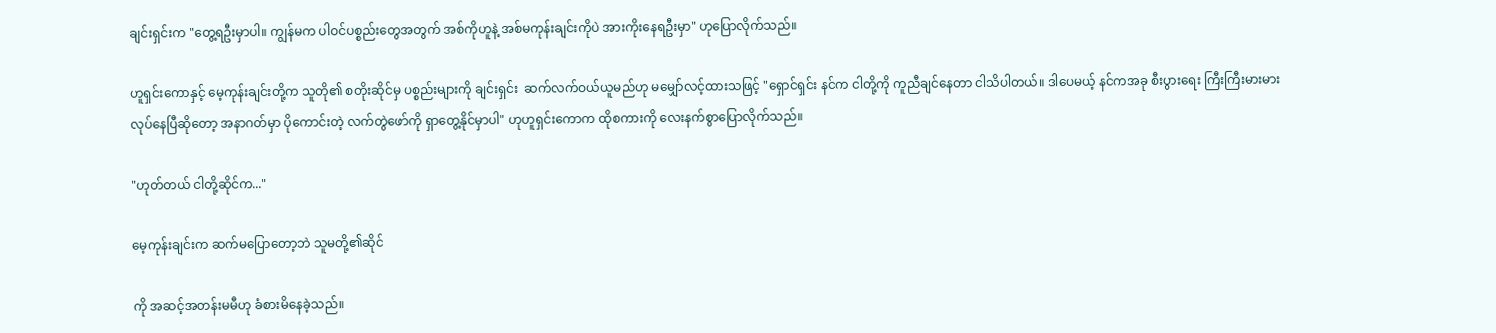ချင်းရှင်းက "တွေ့ရဦးမှာပါ။ ကျွန်မက ပါဝင်ပစ္စည်းတွေအတွက် အစ်ကိုဟူနဲ့ အစ်မကုန်းချင်းကိုပဲ အားကိုးနေရဦးမှာ" ဟုပြောလိုက်သည်။

ဟူရှင်းကောနှင့် မေ့ကုန်းချင်းတို့က သူတို၏ စတိုးဆိုင်မှ ပစ္စည်းများကို ချင်းရှင်း  ဆက်လက်ဝယ်ယူမည်ဟု မမျှော်လင့်ထားသဖြင့် "ရှောင်ရှင်း နင်က ငါတို့ကို ကူညီချင်နေတာ ငါသိပါတယ်။ ဒါပေမယ့် နင်ကအခု စီးပွားရေး ကြီးကြီးမားမားလုပ်နေပြီဆိုတော့ အနာဂတ်မှာ ပိုကောင်းတဲ့ လက်တွဲဖော်ကို ရှာတွေ့နိုင်မှာပါ" ဟုဟူရှင်းကောက ထိုစကားကို လေးနက်စွာပြောလိုက်သည်။

"ဟုတ်တယ် ငါတို့ဆိုင်က..."

မေ့ကုန်းချင်းက ဆက်မပြောတော့ဘဲ သူမတို့၏ဆိုင်

ကို အဆင့်အတန်းမမီဟု ခံစားမိ‌နေခဲ့သည်။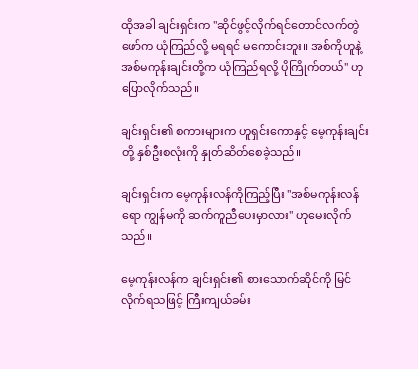ထိုအခါ ချင်းရှင်းက "ဆိုင်ဖွင့်လိုက်ရင်တောင်လက်တွဲဖော်က ယုံကြည်လို့ မရရင် မကောင်းဘူး။ အစ်ကိုဟူနဲ့ အစ်မကုန်းချင်းတို့က ယုံကြည်ရလို့ ပိုကြိုက်တယ်" ဟုပြောလိုက်သည်။

ချင်းရှင်း၏ စကားများက ဟူရှင်းကောနှင့် မေ့ကုန်းချင်းတို့ နှစ်ဦးစလုံးကို နှုတ်ဆိတ်စေခဲ့သည်။

ချင်းရှင်းက မေ့ကုန်းလန်ကိုကြည့်ပြီး "အစ်မကုန်းလန်ရော ကျွန်မကို ဆက်ကူညီပေးမှာလား" ဟုမေးလိုက်သည်။

မေ့ကုန်းလန်က ချင်းရှင်း၏ စားသောက်ဆိုင်ကို မြင်လိုက်ရသဖြင့် ကြီးကျယ်ခမ်း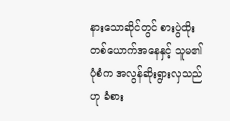နားသောဆိုင်တွင် စားပွဲထိုးတစ်ယောက်အနေနှင့် သူမ၏ ပုံစံက အလွန်ဆိုးရွားလှသည်ဟု ခံစား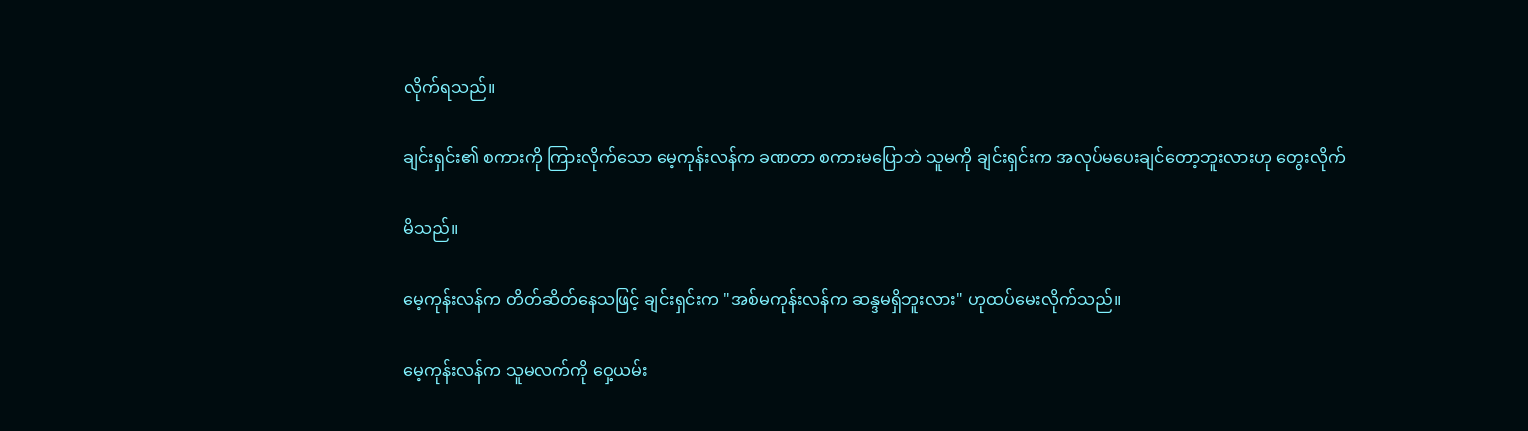လိုက်ရသည်။

ချင်းရှင်း၏ စကားကို ကြားလိုက်သော မေ့ကုန်းလန်က ခဏတာ စကားမပြောဘဲ သူမကို ချင်းရှင်းက အလုပ်မပေးချင်တော့ဘူးလားဟု တွေးလိုက်

မိသည်။

မေ့ကုန်းလန်က တိတ်ဆိတ်နေသဖြင့် ချင်းရှင်းက "အစ်မကုန်းလန်က ဆန္ဒမရှိဘူးလား" ဟုထပ်မေးလိုက်သည်။

မေ့ကုန်းလန်က သူမလက်ကို ဝှေ့ယမ်း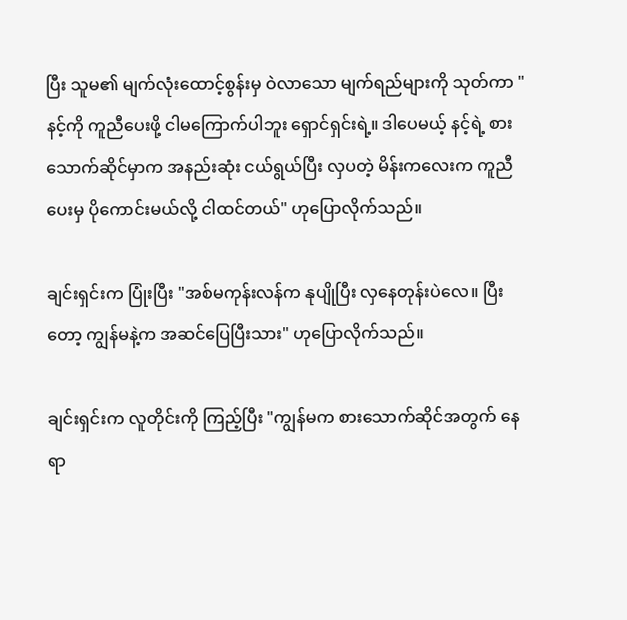ပြီး သူမ၏ မျက်လုံးထောင့်စွန်းမှ ဝဲလာသော မျက်ရည်များကို သုတ်ကာ "နင့်ကို ကူညီပေးဖို့ ငါမကြောက်ပါဘူး ရှောင်ရှင်းရဲ့။ ဒါပေမယ့် နင့်ရဲ့ စားသောက်ဆိုင်မှာက အနည်းဆုံး ငယ်ရွယ်ပြီး လှပတဲ့ မိန်းကလေးက ကူညီပေးမှ ပိုကောင်းမယ်လို့ ငါထင်တယ်" ဟုပြောလိုက်သည်။

ချင်းရှင်းက ပြုံးပြီး "အစ်မကုန်းလန်က နုပျိုပြီး လှနေတုန်းပဲလေ။ ပြီးတော့ ကျွန်မနဲ့က အဆင်ပြေပြီးသား" ဟုပြောလိုက်သည်။

ချင်းရှင်းက လူတိုင်းကို ကြည့်ပြီး "ကျွန်မက စားသောက်ဆိုင်အတွက် နေရာ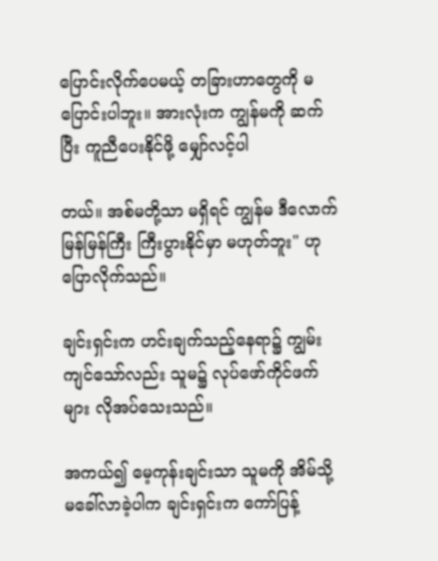ပြောင်းလိုက်ပေမယ့် တခြားဟာတွေကို မပြောင်းပါဘူး။ အားလုံးက ကျွန်မကို ဆက်ပြီး ကူညီပေးနိုင်ဖို့ မျှော်လင့်ပါ

တယ်။ အစ်မတို့သာ မရှိရင် ကျွန်မ ဒီလောက်မြန်မြန်ကြီး ကြီးပွားနိုင်မှာ မဟုတ်ဘူး" ဟုပြောလိုက်သည်။

ချင်းရှင်းက ဟင်းချက်သည့်နေရာ၌ ကျွမ်းကျင်သော်လည်း သူမ၌ လုပ်ဖော်ကိုင်ဖက်များ လိုအပ်သေးသည်။

အကယ်၍ မေ့ကုန်းချင်းသာ သူမကို အိမ်သို့ မခေါ်လာခဲ့ပါက ချင်းရှင်းက ကော်ပြန့်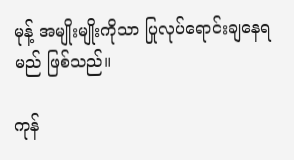မုန့် အမျိုးမျိုးကိုသာ ပြုလုပ်ရောင်းချနေရမည် ဖြစ်သည်။

ကုန်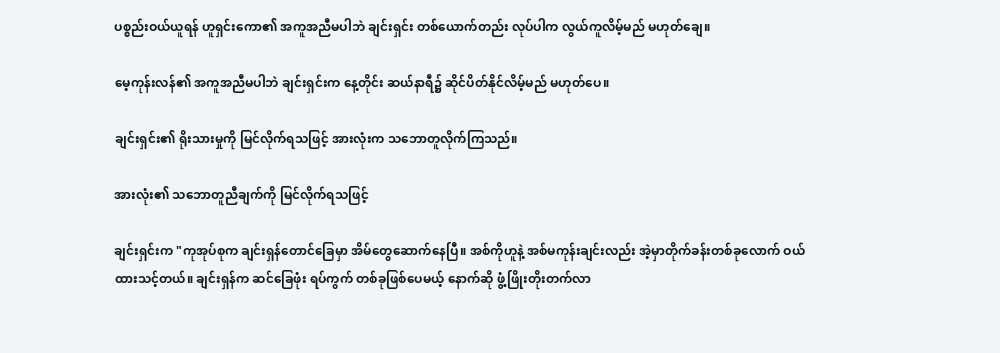ပစ္စည်းဝယ်ယူရန် ဟူရှင်းကော၏ အကူအညီမပါဘဲ ချင်းရှင်း တစ်ယောက်တည်း လုပ်ပါက လွယ်ကူလိမ့်မည် မဟုတ်ချေ။

မေ့ကုန်းလန်၏ အကူအညီမပါဘဲ ချင်းရှင်းက နေ့တိုင်း ဆယ်နာရီ၌ ဆိုင်ပိတ်နိုင်လိမ့်မည် မဟုတ်ပေ။

ချင်းရှင်း၏ ရိုးသားမှုကို မြင်လိုက်ရသဖြင့် အားလုံးက သဘောတူလိုက်ကြသည်။

အားလုံး၏ သဘောတူညီချက်ကို မြင်လိုက်ရသဖြင့်

ချင်းရှင်းက "ကုအုပ်စုက ချင်းရှန်တောင်ခြေမှာ အိမ်တွေဆောက်နေပြီ။ အစ်ကိုဟူနဲ့ အစ်မကုန်းချင်းလည်း အဲ့မှာတိုက်ခန်းတစ်ခုလောက် ဝယ်ထားသင့်တယ်။ ချင်းရှန်က ဆင်ခြေဖုံး ရပ်ကွက် တစ်ခုဖြစ်ပေမယ့် နောက်ဆို ဖွံ့ဖြိုးတိုးတက်လာ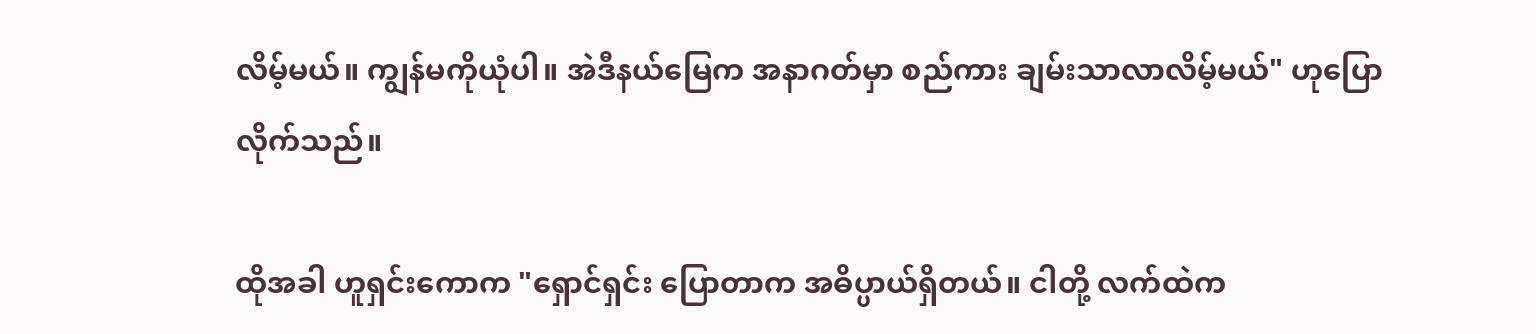လိမ့်မယ်။ ကျွန်မကိုယုံပါ။ အဲဒီနယ်မြေက အနာဂတ်မှာ စည်ကား ချမ်းသာလာလိမ့်မယ်" ဟုပြောလိုက်သည်။

ထိုအခါ ဟူရှင်းကောက "ရှောင်ရှင်း ပြောတာက အဓိပ္ပာယ်ရှိတယ်။ ငါတို့ လက်ထဲက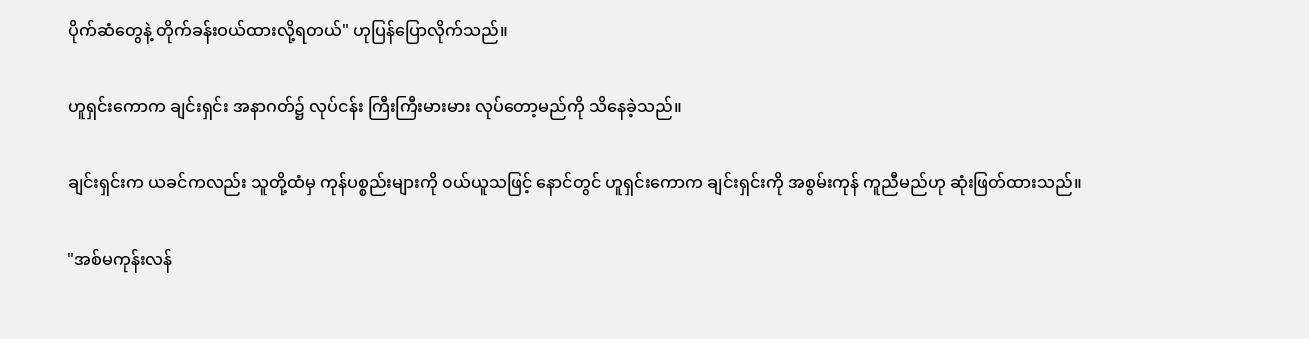ပိုက်ဆံတွေနဲ့ တိုက်ခန်းဝယ်ထားလို့ရတယ်" ဟုပြန်ပြောလိုက်သည်။

ဟူရှင်းကောက ချင်းရှင်း အနာဂတ်၌ လုပ်ငန်း ကြီးကြီးမားမား လုပ်တော့မည်ကို သိနေခဲ့သည်။

ချင်းရှင်းက ယခင်ကလည်း သူတို့ထံမှ ကုန်ပစ္စည်းများကို ၀ယ်ယူသဖြင့် နောင်တွင် ဟူရှင်းကောက ချင်းရှင်းကို အစွမ်းကုန် ကူညီမည်ဟု ဆုံးဖြတ်ထားသည်။

"အစ်မကုန်းလန်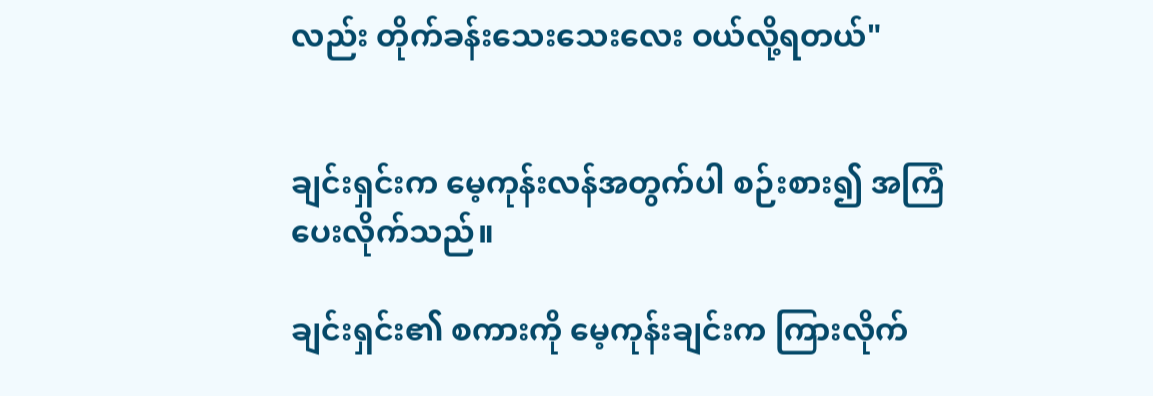လည်း တိုက်ခန်းသေးသေးလေး ဝယ်လို့ရတယ်"


ချင်းရှင်းက မေ့ကုန်းလန်အတွက်ပါ စဉ်းစား၍ အကြံပေးလိုက်သည်။

ချင်းရှင်း၏ စကားကို မေ့ကုန်းချင်းက ကြားလိုက်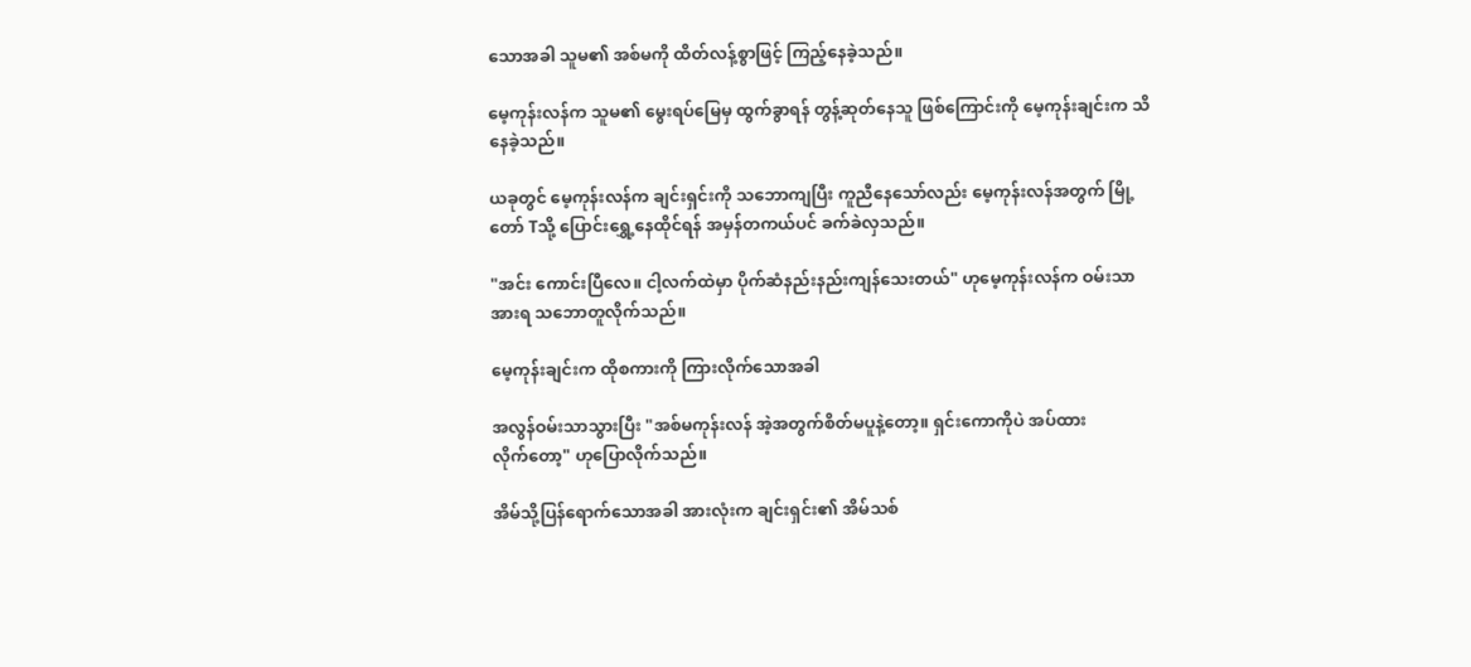သောအခါ သူမ၏ အစ်မကို ထိတ်လန့်စွာဖြင့် ကြည့်နေခဲ့သည်။

မေ့ကုန်းလန်က သူမ၏ မွေးရပ်မြေမှ ထွက်ခွာရန် တွန့်ဆုတ်နေသူ ဖြစ်ကြောင်းကို မေ့ကုန်းချင်းက သိနေခဲ့သည်။

ယခုတွင် မေ့ကုန်းလန်က ချင်းရှင်းကို သဘောကျပြီး ကူညီနေသော်လည်း မေ့ကုန်းလန်အတွက် မြို့တော် Tသို့ ပြောင်းရွှေ့နေထိုင်ရန် အမှန်တကယ်ပင် ခက်ခဲလှသည်။

"အင်း ကောင်းပြီလေ။ ငါ့လက်ထဲမှာ ပိုက်ဆံနည်းနည်းကျန်သေးတယ်" ဟုမေ့ကုန်းလန်က ဝမ်းသာအားရ သဘောတူလိုက်သည်။

မေ့ကုန်းချင်းက ထိုစကားကို ကြားလိုက်သောအခါ

အလွန်ဝမ်းသာသွားပြီး "အစ်မကုန်းလန် အဲ့အတွက်စိတ်မပူနဲ့တော့။ ရှင်းကောကိုပဲ အပ်ထားလိုက်‌တော့" ဟုပြောလိုက်သည်။

အိမ်သို့ပြန်ရောက်သောအခါ အားလုံးက ချင်းရှင်း၏ အိမ်သစ်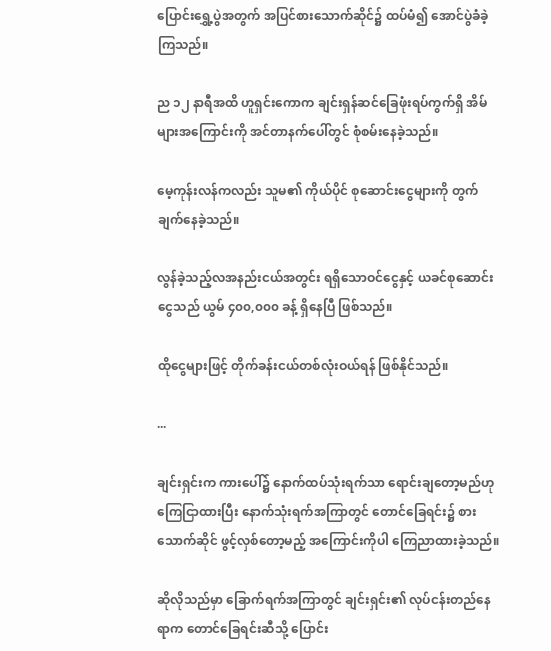ပြောင်းရွှေ့ပွဲအတွက် အပြင်စားသောက်ဆိုင်၌ ထပ်မံ၍ အောင်ပွဲခံခဲ့ကြသည်။

ည ၁၂ နာရီအထိ ဟူရှင်းကောက ချင်းရှန်ဆင်ခြေဖုံးရပ်ကွက်ရှိ အိမ်များအကြောင်းကို အင်တာနက်ပေါ်တွင် စုံစမ်း‌နေခဲ့သည်။

မေ့ကုန်းလန်ကလည်း သူမ၏ ကိုယ်ပိုင် စုဆောင်းငွေများကို တွက်ချက်နေခဲ့သည်။

လွန်ခဲ့သည့်လအနည်းငယ်အတွင်း ရရှိသောဝင်ငွေနှင့် ယခင်စုဆောင်းငွေသည် ယွမ် ၄၀၀,၀၀၀ ခန့် ရှိ‌နေပြီ ဖြစ်သည်။

ထိုငွေများဖြင့် တိုက်ခန်းငယ်တစ်လုံးဝယ်ရန် ဖြစ်နိုင်သည်။

...

ချင်းရှင်းက ကားပေါ်၌ နောက်ထပ်သုံးရက်သာ ရောင်းချတော့မည်ဟု ကြေငြာထားပြီး နောက်သုံးရက်အကြာတွင် တောင်ခြေရင်း၌ စားသောက်ဆိုင် ဖွင့်လှစ်တော့မည့် အကြောင်းကိုပါ ကြေညာထားခဲ့သည်။

ဆိုလိုသည်မှာ ခြောက်ရက်အကြာတွင် ချင်းရှင်း၏ လုပ်ငန်းတည်နေရာက တောင်ခြေရင်းဆီသို့ ပြောင်း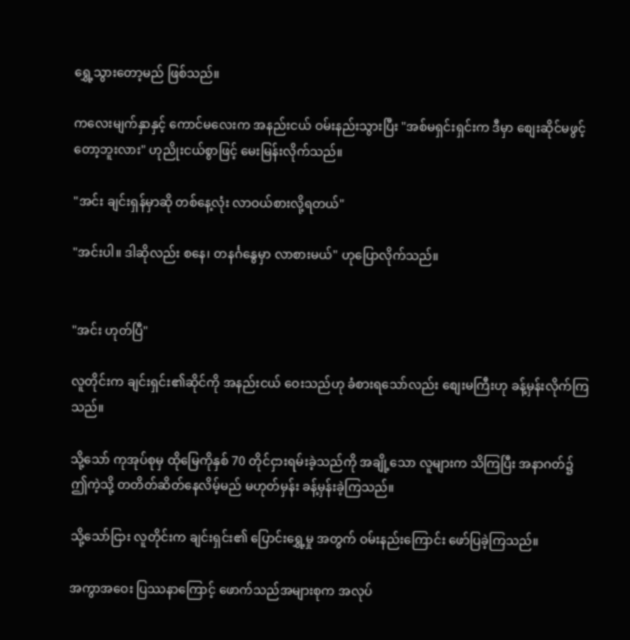ရွှေ့သွားတော့မည် ဖြစ်သည်။

ကလေးမျက်နှာနှင့် ကောင်မလေးက အနည်းငယ် ဝမ်းနည်းသွားပြီး "အစ်မရှင်းရှင်းက ဒီမှာ စျေးဆိုင်မဖွင့်တော့ဘူးလား" ဟုညိုးငယ်စွာဖြင့် မေးမြန်းလိုက်သည်။

"အင်း ချင်းရှန်မှာ‌ဆို တစ်နေ့လုံး လာဝယ်စားလို့ရတယ်"

"အင်းပါ။ ဒါဆိုလည်း စနေ၊ တနင်္ဂနွေမှာ လာစားမယ်" ဟုပြောလိုက်သည်။


"အင်း ဟုတ်ပြီ"

လူတိုင်းက ချင်းရှင်း၏ဆိုင်ကို အနည်းငယ် ဝေးသည်ဟု ခံစားရသော်လည်း စျေးမကြီးဟု ခန့်မှန်းလိုက်ကြသည်။

သို့သော် ကုအုပ်စုမှ ထိုမြေကိုနှစ် 70 တိုင်ငှားရမ်းခဲ့သည်ကို အချို့သော လူများက သိကြပြီး အနာဂတ်၌ ဤကဲ့‌သို့ တတိတ်ဆိတ်နေလိမ့်မည် မဟုတ်မှန်း ခန့်မှန်းခဲ့ကြသည်။

သို့သော်ငြား လူတိုင်းက ချင်းရှင်း၏ ပြောင်းရွှေ့မှု အတွက် ဝမ်းနည်းကြောင်း ဖော်ပြခဲ့ကြသည်။

အကွာအဝေး ပြဿနာကြောင့် ဖောက်သည်အများစုက အလုပ်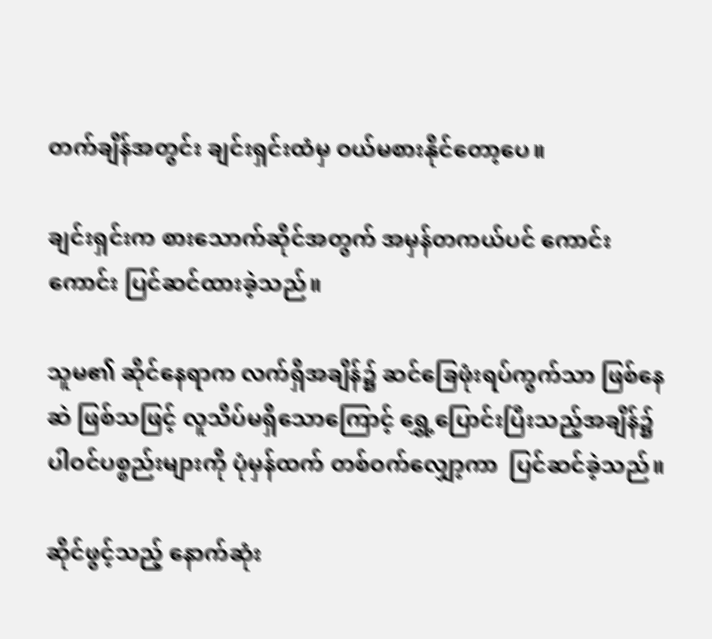တက်ချိန်အတွင်း ချင်းရှင်းထံမှ ဝယ်မစားနိုင်တော့ပေ။

ချင်းရှင်းက စားသောက်ဆိုင်အတွက် အမှန်တကယ်ပင် ကောင်းကောင်း ပြင်ဆင်ထားခဲ့သည်။

သူမ၏ ဆိုင်နေရာက လက်ရှိအချိန်၌ ဆင်ခြေဖုံးရပ်ကွက်သာ ဖြစ်နေဆဲ ဖြစ်သဖြင့် လူသိပ်မရှိသောကြောင့် ရွှေ့ပြောင်းပြီးသည့်အချိန်၌ ပါဝင်ပစ္စည်းများကို ပုံမှန်ထက် တစ်ဝက်လျှော့ကာ  ပြင်ဆင်ခဲ့သည်။

ဆိုင်ဖွင့်သည့် နောက်ဆုံး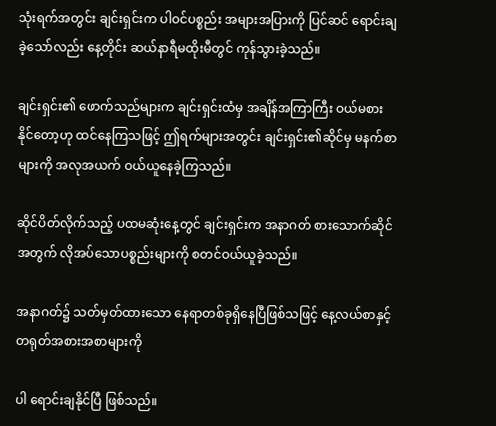သုံးရက်အတွင်း ချင်းရှင်းက ပါဝင်ပစ္စည်း အများအပြားကို ပြင်ဆင် ရောင်းချခဲ့သော်လည်း နေ့တိုင်း ဆယ်နာရီမထိုးမီတွင် ကုန်သွားခဲ့သည်။

ချင်းရှင်း၏ ဖောက်သည်များက ချင်းရှင်းထံမှ အချိန်အကြာကြီး ဝယ်မစားနိုင်တော့ဟု ထင်နေကြသဖြင့် ဤရက်များအတွင်း ချင်းရှင်း၏ဆိုင်မှ မနက်စာများကို အလုအယက် ဝယ်ယူနေခဲ့ကြသည်။

ဆိုင်ပိတ်လိုက်သည့် ပထမဆုံးနေ့တွင် ချင်းရှင်းက အနာဂတ် စားသောက်ဆိုင်အတွက် လိုအပ်သောပစ္စည်းများကို စတင်ဝယ်ယူခဲ့သည်။

အနာဂတ်၌ သတ်မှတ်ထားသော နေရာတစ်ခုရှိနေပြီဖြစ်သဖြင့် နေ့လယ်စာနှင့် တရုတ်အစားအစာများကို

ပါ ရောင်းချနိုင်ပြီ ဖြစ်သည်။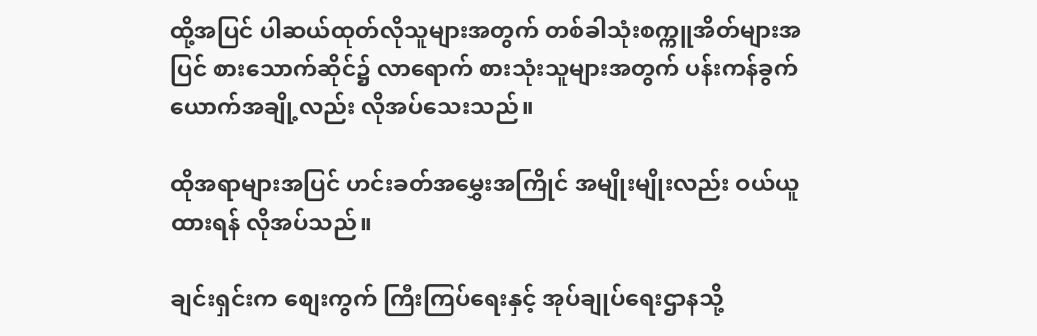ထို့အပြင် ပါဆယ်ထုတ်လိုသူများအတွက် တစ်ခါသုံးစက္ကူအိတ်များအပြင် စားသောက်ဆိုင်၌ လာရောက် စားသုံးသူများအတွက် ပန်းကန်ခွက်ယောက်အချို့လည်း လိုအပ်သေးသည်။

ထိုအရာများအပြင် ဟင်းခတ်အမွှေးအကြိုင် အမျိုးမျိုးလည်း ဝယ်ယူထားရန် လိုအပ်သည်။

ချင်းရှင်းက စျေးကွက် ကြီးကြပ်ရေးနှင့် အုပ်ချုပ်ရေးဌာနသို့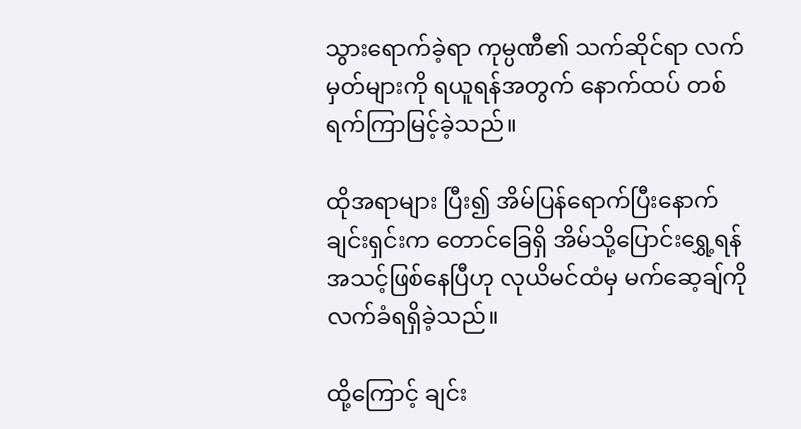သွားရောက်ခဲ့ရာ ကုမ္ပဏီ၏ သက်ဆိုင်ရာ လက်မှတ်များကို ရယူရန်အတွက် နောက်ထပ် တစ်ရက်ကြာမြင့်ခဲ့သည်။

ထိုအရာများ ပြီး၍ အိမ်ပြန်ရောက်ပြီးနောက် ချင်းရှင်းက တောင်ခြေရှိ အိမ်သို့ပြောင်းရွှေ့ရန် အသင့်ဖြစ်နေပြီဟု လုယိမင်ထံမှ မက်ဆေ့ချ်ကို လက်ခံရရှိခဲ့သည်။

ထို့ကြောင့် ချင်း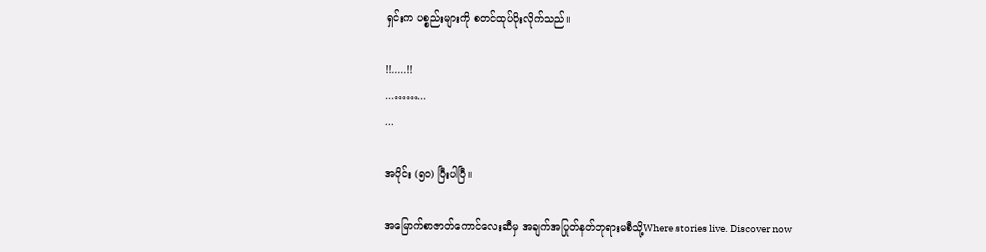ရှင်းက ပစ္စည်းများကို စတင်ထုပ်ပိုးလိုက်သည်။

!!.....!!
...……...
...

အပိုင်း (၅၀) ပြီးပါပြီ။

အမြောက်စာဇာတ်ကောင်လေးဆီမှ အချက်အပြုတ်နတ်ဘုရားမစီသို့Where stories live. Discover now